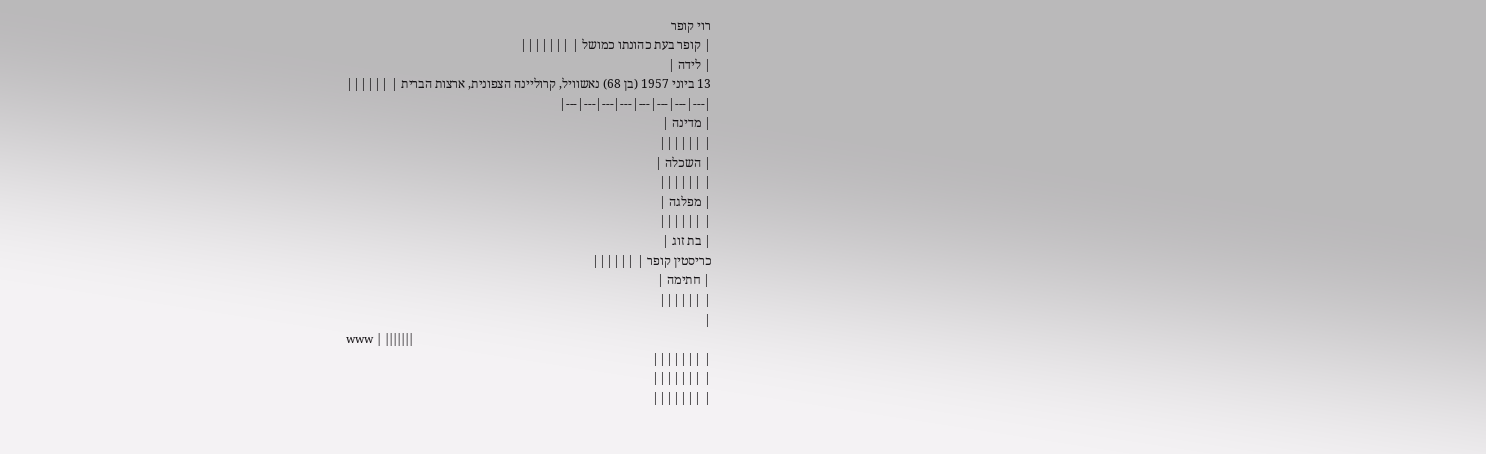רוי קופר
| קופר בעת כהונתו כמושל | |||||||
| לידה |
13 ביוני 1957 (בן 68) נאשוויל, קרוליינה הצפונית, ארצות הברית | ||||||
|---|---|---|---|---|---|---|---|
| מדינה |
| ||||||
| השכלה |
| ||||||
| מפלגה |
| ||||||
| בת זוג |
כריסטין קופר | ||||||
| חתימה |
| ||||||
|
www | |||||||
| |||||||
| |||||||
| |||||||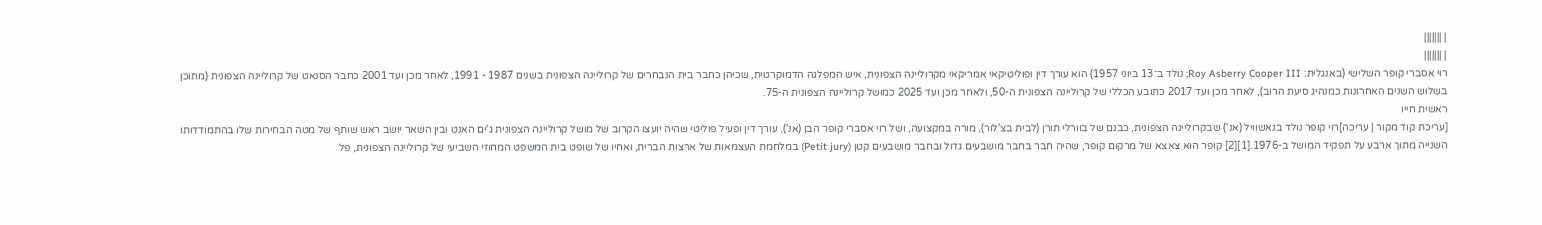| |||||||
| |||||||
רוי אסברי קופר השלישי (באנגלית: Roy Asberry Cooper III; נולד ב־13 ביוני 1957) הוא עורך דין ופוליטיקאי אמריקאי מקרוליינה הצפונית, איש המפלגה הדמוקרטית, שכיהן כחבר בית הנבחרים של קרוליינה הצפונית בשנים 1987 - 1991, לאחר מכן ועד 2001 כחבר הסנאט של קרוליינה הצפונית (מתוכן בשלוש השנים האחרונות כמנהיג סיעת הרוב), לאחר מכן ועד 2017 כתובע הכללי של קרוליינה הצפונית ה-50, ולאחר מכן ועד 2025 כמושל קרוליינה הצפונית ה-75.
ראשית חייו
[עריכת קוד מקור | עריכה]רוי קופר נולד בנאשוויל (אנ') שבקרוליינה הצפונית, כבנם של בוורלי תורן (לבית בצ'לור), מורה במקצועה, ושל רוי אסברי קופר הבן (אנ'), עורך דין ופעיל פוליטי שהיה יועצו הקרוב של מושל קרוליינה הצפונית ג'ים האנט ובין השאר יושב ראש שותף של מטה הבחירות שלו בהתמודדותו השנייה מתוך ארבע על תפקיד המושל ב-1976.[1][2] קופר הוא צאצא של מרקום קופר, שהיה חבר בחבר מושבעים גדול ובחבר מושבעים קטן (Petit jury) במלחמת העצמאות של ארצות הברית, ואחיו של שופט בית המשפט המחוזי השביעי של קרוליינה הצפונית, פל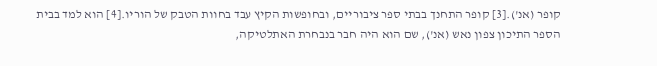קופר (אנ').[3] קופר התחנך בבתי ספר ציבוריים, ובחופשות הקיץ עבד בחוות הטבק של הוריו.[4] הוא למד בבית הספר התיכון צפון נאש (אנ'), שם הוא היה חבר בנבחרת האתלטיקה,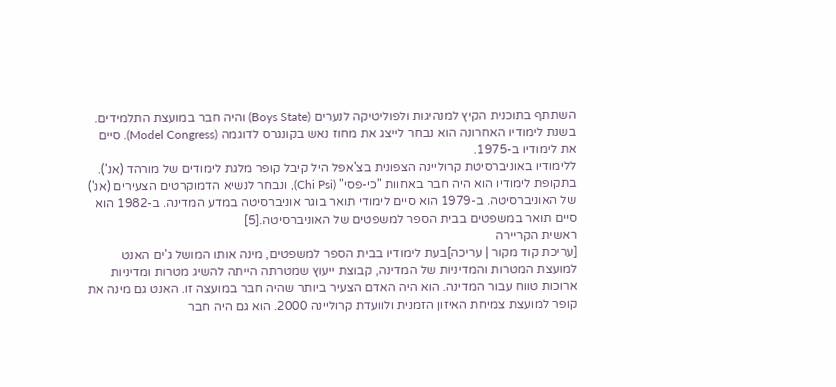השתתף בתוכנית הקיץ למנהיגות ולפוליטיקה לנערים (Boys State) והיה חבר במועצת התלמידים. בשנת לימודיו האחרונה הוא נבחר לייצג את מחוז נאש בקונגרס לדוגמה (Model Congress). סיים את לימודיו ב-1975.
ללימודיו באוניברסיטת קרוליינה הצפונית בצ'אפל היל קיבל קופר מלגת לימודים של מורהד (אנ'). בתקופת לימודיו הוא היה חבר באחוות "כי-פסי" (Chi Psi), ונבחר לנשיא הדמוקרטים הצעירים (אנ') של האוניברסיטה. ב-1979 הוא סיים לימודי תואר בוגר אוניברסיטה במדע המדינה. ב-1982 הוא סיים תואר במשפטים בבית הספר למשפטים של האוניברסיטה.[5]
ראשית הקריירה
[עריכת קוד מקור | עריכה]בעת לימודיו בבית הספר למשפטים, מינה אותו המושל ג'ים האנט למועצת המטרות והמדיניות של המדינה, קבוצת ייעוץ שמטרתה הייתה להשיג מטרות ומדיניות ארוכות טווח עבור המדינה. הוא היה האדם הצעיר ביותר שהיה חבר במועצה זו. האנט גם מינה את קופר למועצת צמיחת האיזון הזמנית ולוועדת קרוליינה 2000. הוא גם היה חבר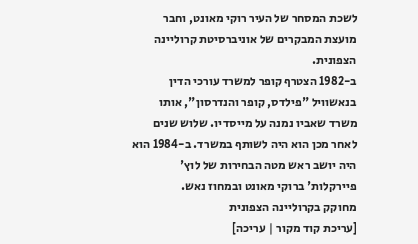לשכת המסחר של העיר רוקי מאונט, וחבר מועצת המבקרים של אוניברסיטת קרוליינה הצפונית.
ב-1982 הצטרף קופר למשרד עורכי הדין בנאשוויל "פילדס, קופר והנדרסון", אותו משרד שאביו נמנה על מייסדיו. שלוש שנים לאחר מכן הוא היה לשותף במשרד. ב-1984 הוא היה יושב ראש מטה הבחירות של לוץ' פיירקלות' ברוקי מאונט ובמחוז נאש.
מחוקק בקרוליינה הצפונית
[עריכת קוד מקור | עריכה]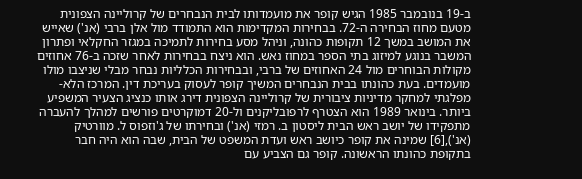ב-19 בנובמבר 1985 הגיש קופר את מועמדותו לבית הנבחרים של קרוליינה הצפונית מטעם מחוז הבחירה ה-72. בבחירות המקדימות הוא התמודד מול אלן ברבי (אנ') שאייש את המושב במשך 12 תקופות כהונה, וניהל מסע בחירות לתמיכה במגזר החקלאי ופתרון המשבר בנוגע למיזוג בתי הספר במחוז נאש. הוא ניצח בבחירות לאחר שזכה ב-76 אחוזים מקולות הבוחרים מול 24 האחוזים של ברבי, ובבחירות הכלליות נבחר מבלי שניצבו מולו מועמדים. בעת כהונתו בבית הנבחרים המשיך קופר לעסוק בעריכת דין. המרכז הלא-מפלגתי למחקר מדיניות ציבורית של קרוליינה הצפונית דירג אותו כנציג הצעיר המשפיע ביותר. בינואר 1989 הוא הצטרף לרפובליקנים ול-20 דמוקרטים פורשים למהלך להעברה מתפקידו של יושב ראש הבית ליסטון ב. רמזי (אנ') ובחירתו של ג'וזפוס ל. מוורטיק (אנ'),[6] שמינה את קופר כיושב ראש ועדת המשפט של הבית, שבה הוא היה חבר בתקופת כהונתו הראשונה. קופר גם הצביע עם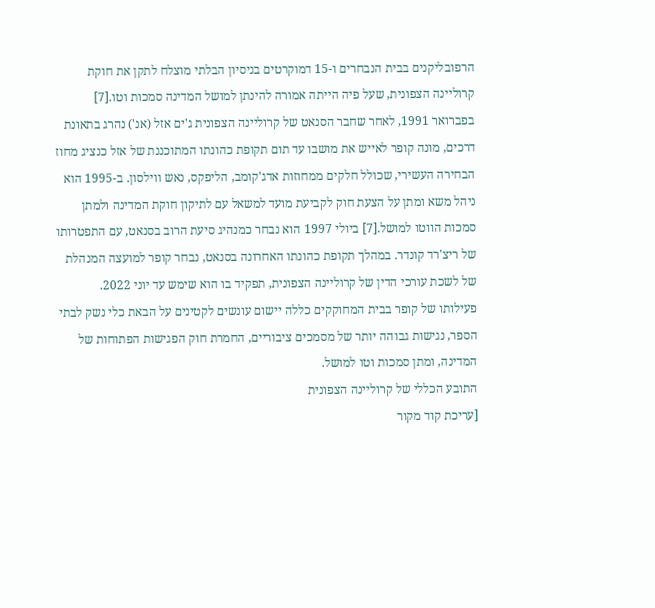הרפובליקנים בבית הנבחרים ו-15 דמוקרטים בניסיון הבלתי מוצלח לתקן את חוקת קרוליינה הצפונית, שעל פיה הייתה אמורה להינתן למושל המדינה סמכות וטו.[7]
בפברואר 1991, לאחר שחבר הסנאט של קרוליינה הצפונית ג'ים אזל (אנ') נהרג בתאונת דרכים, מונה קופר לאייש את מושבו עד תום תקופת כהונתו המתוכננת של אזל כנציג מחוז הבחירה העשירי, שכולל חלקים ממחוזות אדג'קומב, הליפקס, נאש ווילסון. ב-1995 הוא ניהל משא ומתן על הצעת חוק לקביעת מועד למשאל עם לתיקון חוקת המדינה ולמתן סמכות הווטו למושל.[7] ביולי 1997 הוא נבחר כמנהיג סיעת הרוב בסנאט, עם התפטרותו של ריצ'רד קונדר. במהלך תקופת כהונתו האחרונה בסנאט, נבחר קופר למועצה המנהלת של לשכת עורכי הדין של קרוליינה הצפונית, תפקיד בו הוא שימש עד יוני 2022.
פעילותו של קופר בבית המחוקקים כללה יישום עונשים לקטינים על הבאת כלי נשק לבתי הספר, נגישות גבוהה יותר של מסמכים ציבוריים, החמרת חוק הפגישות הפתוחות של המדינה, ומתן סמכות וטו למושל.
התובע הכללי של קרוליינה הצפונית
[עריכת קוד מקור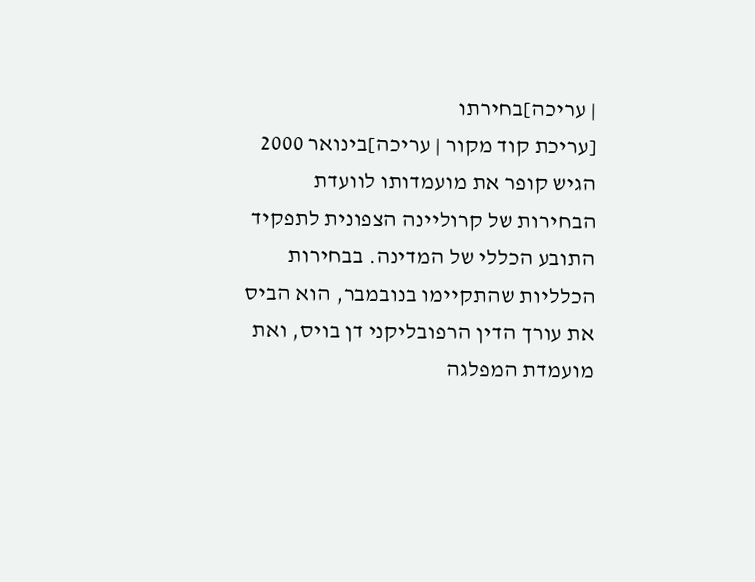| עריכה]בחירתו
[עריכת קוד מקור | עריכה]בינואר 2000 הגיש קופר את מועמדותו לוועדת הבחירות של קרוליינה הצפונית לתפקיד התובע הכללי של המדינה. בבחירות הכלליות שהתקיימו בנובמבר, הוא הביס את עורך הדין הרפובליקני דן בויס, ואת מועמדת המפלגה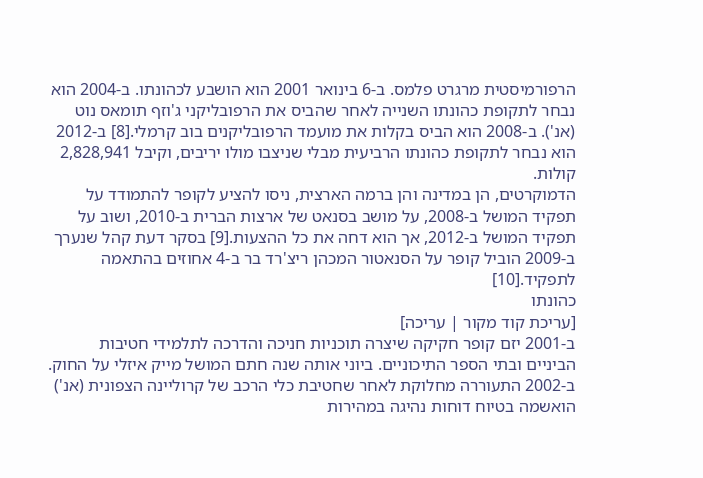הרפורמיסטית מרגרט פלמס. ב-6 בינואר 2001 הוא הושבע לכהונתו. ב-2004 הוא נבחר לתקופת כהונתו השנייה לאחר שהביס את הרפובליקני ג'וזף תומאס נוט (אנ'). ב-2008 הוא הביס בקלות את מועמד הרפובליקנים בוב קרמלי.[8] ב-2012 הוא נבחר לתקופת כהונתו הרביעית מבלי שניצבו מולו יריבים, וקיבל 2,828,941 קולות.
הדמוקרטים, הן במדינה והן ברמה הארצית, ניסו להציע לקופר להתמודד על תפקיד המושל ב-2008, על מושב בסנאט של ארצות הברית ב-2010, ושוב על תפקיד המושל ב-2012, אך הוא דחה את כל ההצעות.[9] בסקר דעת קהל שנערך ב-2009 הוביל קופר על הסנאטור המכהן ריצ'רד בר ב-4 אחוזים בהתאמה לתפקיד.[10]
כהונתו
[עריכת קוד מקור | עריכה]
ב-2001 יזם קופר חקיקה שיצרה תוכניות חניכה והדרכה לתלמידי חטיבות הביניים ובתי הספר התיכוניים. ביוני אותה שנה חתם המושל מייק איזלי על החוק.
ב-2002 התעוררה מחלוקת לאחר שחטיבת כלי הרכב של קרוליינה הצפונית (אנ') הואשמה בטיוח דוחות נהיגה במהירות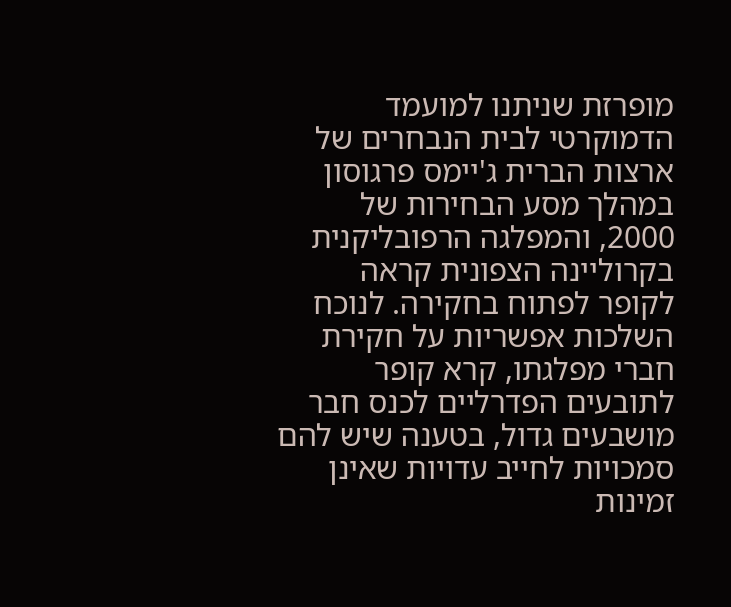מופרזת שניתנו למועמד הדמוקרטי לבית הנבחרים של ארצות הברית ג'יימס פרגוסון במהלך מסע הבחירות של 2000, והמפלגה הרפובליקנית בקרוליינה הצפונית קראה לקופר לפתוח בחקירה. לנוכח השלכות אפשריות על חקירת חברי מפלגתו, קרא קופר לתובעים הפדרליים לכנס חבר מושבעים גדול, בטענה שיש להם סמכויות לחייב עדויות שאינן זמינות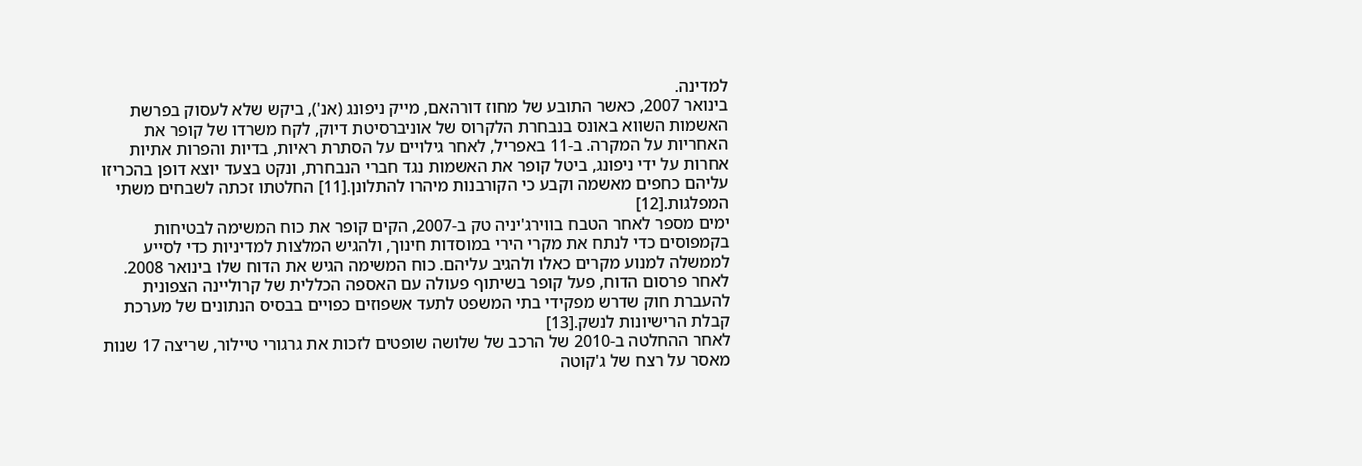למדינה.
בינואר 2007, כאשר התובע של מחוז דורהאם, מייק ניפונג (אנ'), ביקש שלא לעסוק בפרשת האשמות השווא באונס בנבחרת הלקרוס של אוניברסיטת דיוק, לקח משרדו של קופר את האחריות על המקרה. ב-11 באפריל, לאחר גילויים על הסתרת ראיות, בדיות והפרות אתיות אחרות על ידי ניפונג, ביטל קופר את האשמות נגד חברי הנבחרת, ונקט בצעד יוצא דופן בהכריזו עליהם כחפים מאשמה וקבע כי הקורבנות מיהרו להתלונן.[11] החלטתו זכתה לשבחים משתי המפלגות.[12]
ימים מספר לאחר הטבח בווירג'יניה טק ב-2007, הקים קופר את כוח המשימה לבטיחות בקמפוסים כדי לנתח את מקרי הירי במוסדות חינוך, ולהגיש המלצות למדיניות כדי לסייע לממשלה למנוע מקרים כאלו ולהגיב עליהם. כוח המשימה הגיש את הדוח שלו בינואר 2008. לאחר פרסום הדוח, פעל קופר בשיתוף פעולה עם האספה הכללית של קרוליינה הצפונית להעברת חוק שדרש מפקידי בתי המשפט לתעד אשפוזים כפויים בבסיס הנתונים של מערכת קבלת הרישיונות לנשק.[13]
לאחר ההחלטה ב-2010 של הרכב של שלושה שופטים לזכות את גרגורי טיילור, שריצה 17 שנות מאסר על רצח של ג'קוטה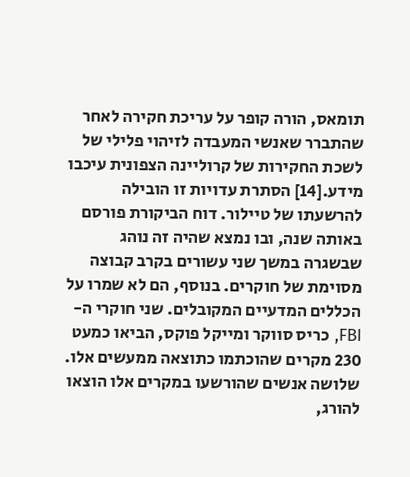תומאס, הורה קופר על עריכת חקירה לאחר שהתברר שאנשי המעבדה לזיהוי פלילי של לשכת החקירות של קרוליינה הצפונית עיכבו מידע.[14] הסתרת עדויות זו הובילה להרשעתו של טיילור. דוח הביקורת פורסם באותה שנה, ובו נמצא שהיה זה נוהג שבשגרה במשך שני עשורים בקרב קבוצה מסוימת של חוקרים. בנוסף, הם לא שמרו על הכללים המדעיים המקובלים. שני חוקרי ה-FBI, כריס סווקר ומייקל פוקס, הביאו כמעט 230 מקרים שהוכתמו כתוצאה ממעשים אלו. שלושה אנשים שהורשעו במקרים אלו הוצאו להורג,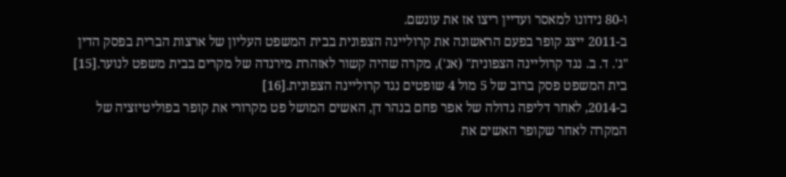ו-80 נידונו למאסר ועדיין ריצו אז את עונשם.
ב-2011 ייצג קופר בפעם הראשונה את קרוליינה הצפונית בבית המשפט העליון של ארצות הברית בפסק הדין "ג'. ד. ב. נגד קרוליינה הצפונית" (אנ'), מקרה שהיה קשור לאזהרת מירנדה של מקרים בבית משפט לנוער.[15] בית המשפט פסק ברוב של 5 מול 4 שופטים נגד קרוליינה הצפונית.[16]
ב-2014, לאחר דליפה גדולה של אפר פחם בנהר דן, האשים המושל פט מקרורי את קופר בפוליטיזציה של המקרה לאחר שקופר האשים את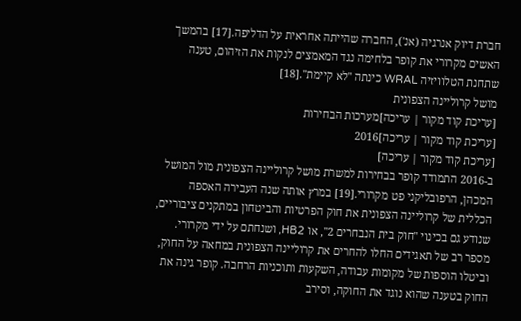חברת דיוק אנרגיה (אנ'), החברה שהייתה אחראית על הדליפה.[17] בהמשך האשים מקרורי את קופר בלחימה נגד המאמצים לנקות את הזיהום, טענה שתחנת הטלוויזיה WRAL כינתה "לא קיימת".[18]
מושל קרוליינה הצפונית
[עריכת קוד מקור | עריכה]מערכות הבחירות
[עריכת קוד מקור | עריכה]2016
[עריכת קוד מקור | עריכה]
ב-2016 התמודד קופר בבחירות למשרת מושל קרוליינה הצפונית מול המושל המכהן, הרפובליקני פט מקרורי.[19] במרץ אותה שנה העבירה האספה הכללית של קרוליינה הצפונית את חוק הפרטיות והביטחון במתקנים ציבוריים, שנודע גם בכינוי "חוק בית הנבחרים 2", או HB2, ושנחתם על ידי מקרורי. מספר רב של תאגידים החלו להחרים את קרוליינה הצפונית במחאה על החוק, וביטלו הוספות של מקומות עבודה, השקעות ותוכניות הרחבה. קופר גינה את החוק בטענה שהוא נוגד את החוקה, וסירב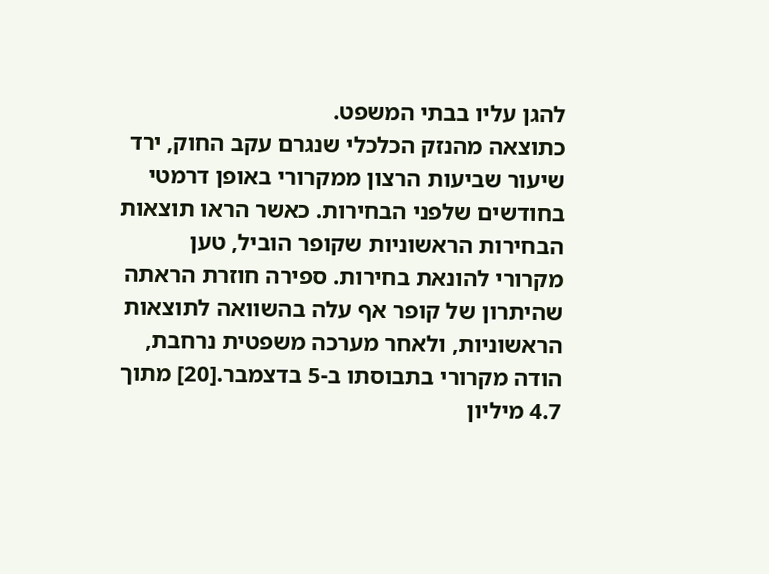להגן עליו בבתי המשפט.
כתוצאה מהנזק הכלכלי שנגרם עקב החוק, ירד שיעור שביעות הרצון ממקרורי באופן דרמטי בחודשים שלפני הבחירות. כאשר הראו תוצאות הבחירות הראשוניות שקופר הוביל, טען מקרורי להונאת בחירות. ספירה חוזרת הראתה שהיתרון של קופר אף עלה בהשוואה לתוצאות הראשוניות, ולאחר מערכה משפטית נרחבת, הודה מקרורי בתבוסתו ב-5 בדצמבר.[20] מתוך 4.7 מיליון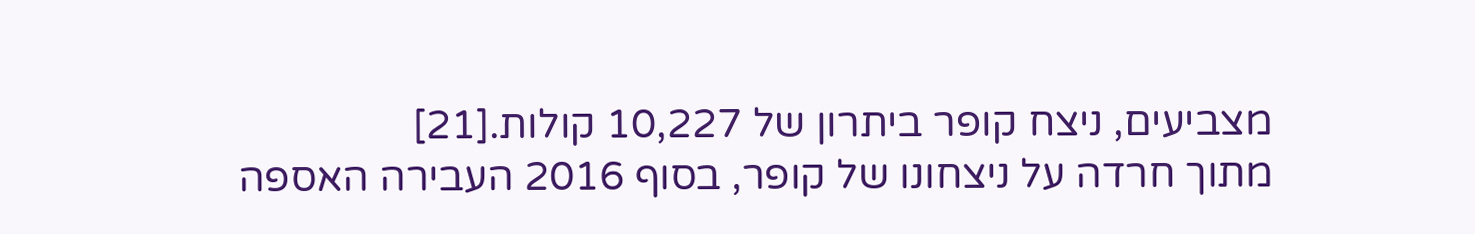מצביעים, ניצח קופר ביתרון של 10,227 קולות.[21]
מתוך חרדה על ניצחונו של קופר, בסוף 2016 העבירה האספה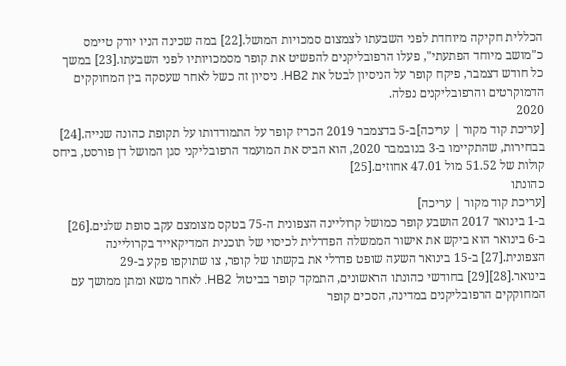הכללית חקיקה מיוחדת לפני השבעתו לצמצום סמכויות המושל.[22] במה שכינה הניו יורק טיימס כ"מושב מיוחד הפתעתי", פעלו הרפובליקנים להפשיט את קופר מסמכויותיו לפני השבעתו.[23] במשך כל חודש דצמבר, פיקח קופר על הניסיון לבטל את HB2. ניסיון זה כשל לאחר שעסקה בין המחוקקים הדמוקרטים והרפובליקנים נפלה.
2020
[עריכת קוד מקור | עריכה]ב-5 בדצמבר 2019 הכריז קופר על התמודדותו על תקופת כהונה שנייה.[24] בבחירות, שהתקיימו ב-3 בנובמבר 2020, הוא הביס את המועמד הרפובליקני סגן המושל דן פורסט, ביחס קולות של 51.52 מול 47.01 אחוזים.[25]
כהונתו
[עריכת קוד מקור | עריכה]
ב-1 בינואר 2017 הושבע קופר כמושל קרוליינה הצפונית ה-75 בטקס מצומצם עקב סופת שלגים.[26]
ב-6 בינואר הוא ביקש את אישור הממשלה הפדרלית לכיסוי של תוכנית המדיקאייד בקרוליינה הצפונית.[27] ב-15 בינואר השעה שופט פדרלי את בקשתו של קופר, צו שתוקפו פקע ב-29 בינואר.[28][29] בחודשי כהונתו הראשונים, התמקד קופר בביטול HB2. לאחר משא ומתן ממושך עם המחוקקים הרפובליקנים במדינה, הסכים קופר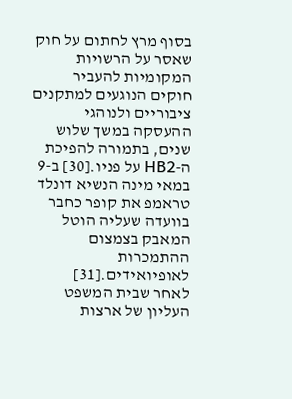בסוף מרץ לחתום על חוק שאסר על הרשויות המקומיות להעביר חוקים הנוגעים למתקנים ציבוריים ולנוהגי ההעסקה במשך שלוש שנים, בתמורה להפיכת ה-HB2 על פניו.[30] ב-9 במאי מינה הנשיא דונלד טראמפ את קופר כחבר בוועדה שעליה הוטל המאבק בצמצום ההתמכרות לאופיואידים.[31]
לאחר שבית המשפט העליון של ארצות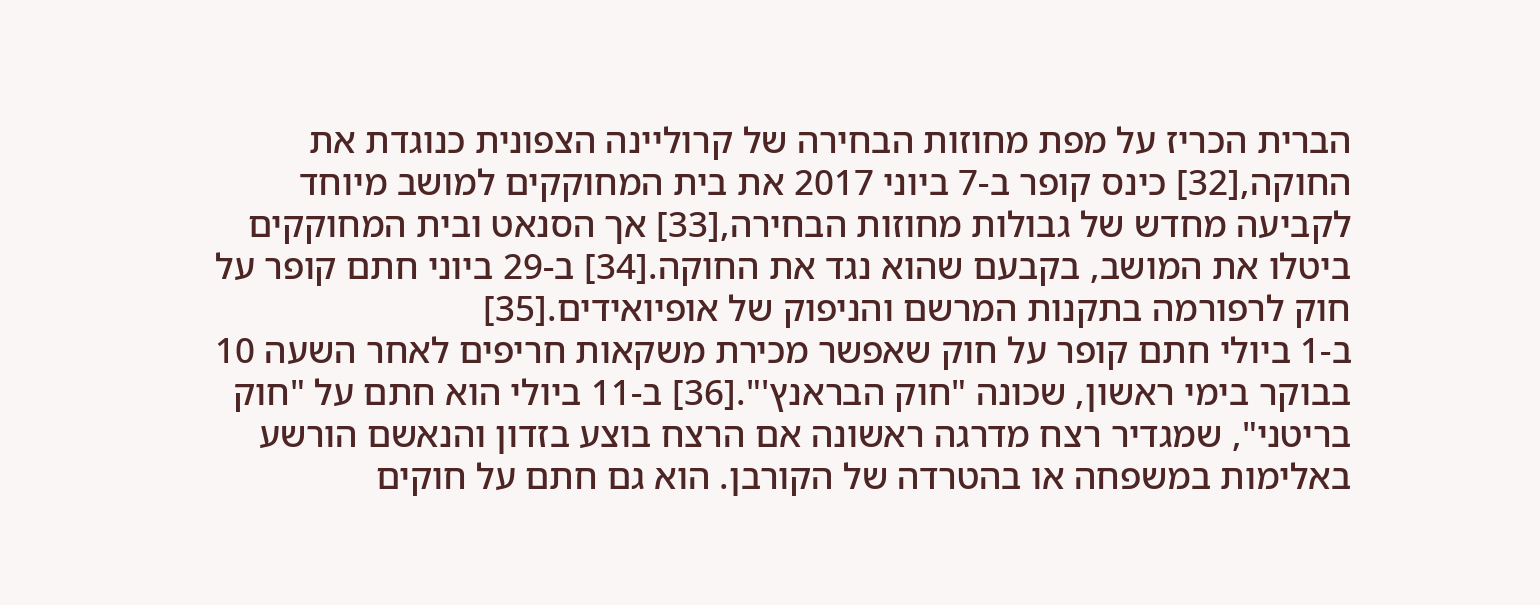הברית הכריז על מפת מחוזות הבחירה של קרוליינה הצפונית כנוגדת את החוקה,[32] כינס קופר ב-7 ביוני 2017 את בית המחוקקים למושב מיוחד לקביעה מחדש של גבולות מחוזות הבחירה,[33] אך הסנאט ובית המחוקקים ביטלו את המושב, בקבעם שהוא נגד את החוקה.[34] ב-29 ביוני חתם קופר על חוק לרפורמה בתקנות המרשם והניפוק של אופיואידים.[35]
ב-1 ביולי חתם קופר על חוק שאפשר מכירת משקאות חריפים לאחר השעה 10 בבוקר בימי ראשון, שכונה "חוק הבראנץ'".[36] ב-11 ביולי הוא חתם על "חוק בריטני", שמגדיר רצח מדרגה ראשונה אם הרצח בוצע בזדון והנאשם הורשע באלימות במשפחה או בהטרדה של הקורבן. הוא גם חתם על חוקים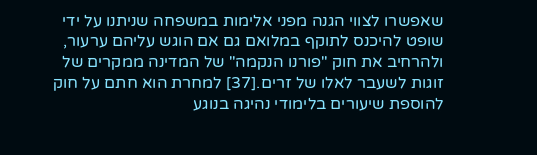שאפשרו לצווי הגנה מפני אלימות במשפחה שניתנו על ידי שופט להיכנס לתוקף במלואם גם אם הוגש עליהם ערעור, ולהרחיב את חוק "פורנו הנקמה" של המדינה ממקרים של זוגות לשעבר לאלו של זרים.[37] למחרת הוא חתם על חוק להוספת שיעורים בלימודי נהיגה בנוגע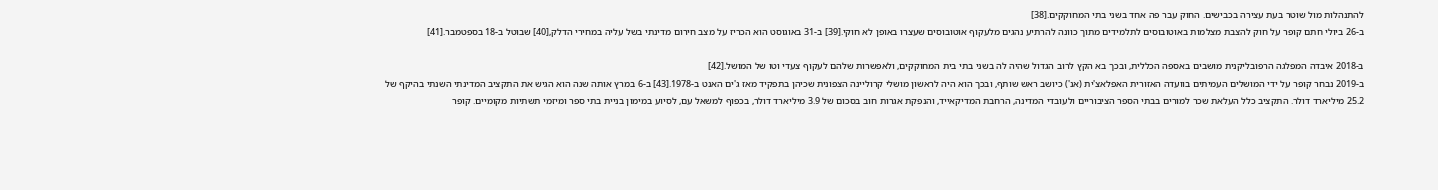להתנהלות מול שוטר בעת עצירה בכבישים. החוק עבר פה אחד בשני בתי המחוקקים.[38]
ב-26 ביולי חתם קופר על חוק להצבת מצלמות באוטובוסים לתלמידים מתוך כוונה להרתיע נהגים מלעקוף אוטובוסים שעצרו באופן לא חוקי.[39] ב-31 באוגוסט הוא הכריז על מצב חירום מדינתי בשל עליה במחירי הדלק,[40] שבוטל ב-18 בספטמבר.[41]

ב-2018 איבדה המפלגה הרפובליקנית מושבים באספה הכללית, ובכך בא הקץ לרוב הגדול שהיה לה בשני בתי בית המחוקקים, ולאפשרות שלהם לעקוף צעדי וטו של המושל.[42]
ב-2019 נבחר קופר על ידי המושלים העמיתים בוועדה האזורית האפלאצ'ית (אנ') כיושב ראש שותף, ובכך הוא היה לראשון מושלי קרוליינה הצפונית שכיהן בתפקיד מאז ג'ים האנט ב-1978.[43] ב-6 במרץ אותה שנה הוא הגיש את התקציב המדינתי השנתי בהיקף של 25.2 מיליארד דולר. התקציב כלל העלאת שכר למורים בבתי הספר הציבוריים ולעובדי המדינה, הרחבת המדיקאייד, והנפקת אגרות חוב בסכום של 3.9 מיליארד דולר, בכפוף למשאל עם, לסיוע במימון בניית בתי ספר ומיזמי תשתיות מקומיים. קופר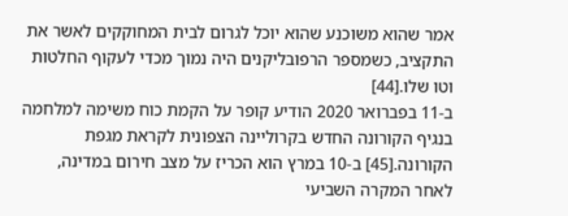אמר שהוא משוכנע שהוא יוכל לגרום לבית המחוקקים לאשר את התקציב, כשמספר הרפובליקנים היה נמוך מכדי לעקוף החלטות וטו שלו.[44]
ב-11 בפברואר 2020 הודיע קופר על הקמת כוח משימה למלחמה בנגיף הקורונה החדש בקרוליינה הצפונית לקראת מגפת הקורונה.[45] ב-10 במרץ הוא הכריז על מצב חירום במדינה, לאחר המקרה השביעי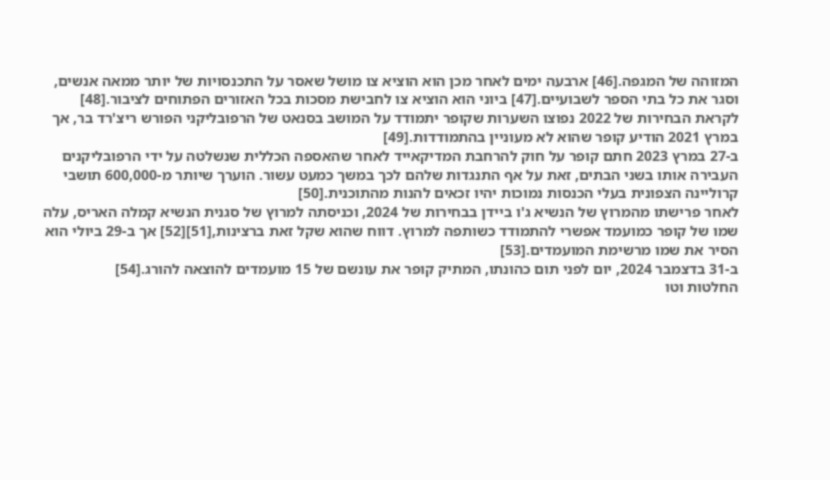המזוהה של המגפה.[46] ארבעה ימים לאחר מכן הוא הוציא צו מושל שאסר על התכנסויות של יותר ממאה אנשים, וסגר את כל בתי הספר לשבועיים.[47] ביוני הוא הוציא צו לחבישת מסכות בכל האזורים הפתוחים לציבור.[48]
לקראת הבחירות של 2022 נפוצו השערות שקופר יתמודד על המושב בסנאט של הרפובליקני הפורש ריצ'רד בר, אך במרץ 2021 הודיע קופר שהוא לא מעוניין בהתמודדות.[49]
ב-27 במרץ 2023 חתם קופר על חוק להרחבת המדיקאייד לאחר שהאספה הכללית שנשלטה על ידי הרפובליקנים העבירה אותו בשני הבתים, זאת על אף התנגדות שלהם לכך במשך כמעט עשור. הוערך שיותר מ-600,000 תושבי קרוליינה הצפונית בעלי הכנסות נמוכות יהיו זכאים להנות מהתוכנית.[50]
לאחר פרישתו מהמרוץ של הנשיא ג'ו ביידן בבחירות של 2024, וכניסתה למרוץ של סגנית הנשיא קמלה האריס, עלה שמו של קופר כמועמד אפשרי להתמודד כשותפה למרוץ. דווח שהוא שקל זאת ברצינות,[51][52] אך ב-29 ביולי הוא הסיר את שמו מרשימת המועמדים.[53]
ב-31 בדצמבר 2024, יום לפני תום כהונתו, המתיק קופר את עונשם של 15 מועמדים להוצאה להורג.[54]
החלטות וטו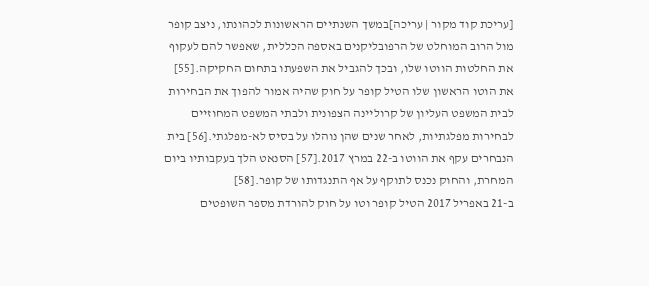[עריכת קוד מקור | עריכה]במשך השנתיים הראשונות לכהונתו, ניצב קופר מול הרוב המוחלט של הרפובליקנים באספה הכללית, שאפשר להם לעקוף את החלטות הווטו שלו, ובכך להגביל את השפעתו בתחום החקיקה.[55] את הוטו הראשון שלו הטיל קופר על חוק שהיה אמור להפוך את הבחירות לבית המשפט העליון של קרוליינה הצפונית ולבתי המשפט המחוזיים לבחירות מפלגתיות, לאחר שנים שהן נוהלו על בסיס לא-מפלגתי.[56] בית הנבחרים עקף את הווטו ב-22 במרץ 2017.[57] הסנאט הלך בעקבותיו ביום המחרת, והחוק נכנס לתוקף על אף התנגדותו של קופר.[58]
ב-21 באפריל 2017 הטיל קופר וטו על חוק להורדת מספר השופטים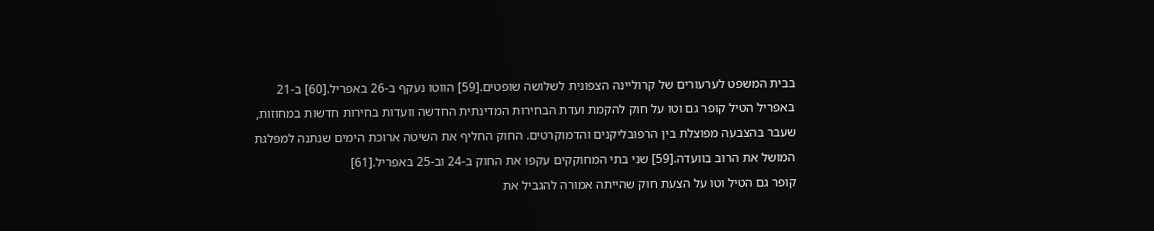בבית המשפט לערעורים של קרוליינה הצפונית לשלושה שופטים.[59] הווטו נעקף ב-26 באפריל.[60] ב-21 באפריל הטיל קופר גם וטו על חוק להקמת ועדת הבחירות המדינתית החדשה וועדות בחירות חדשות במחוזות, שעבר בהצבעה מפוצלת בין הרפובליקנים והדמוקרטים. החוק החליף את השיטה ארוכת הימים שנתנה למפלגת המושל את הרוב בוועדה.[59] שני בתי המחוקקים עקפו את החוק ב-24 וב-25 באפריל.[61]
קופר גם הטיל וטו על הצעת חוק שהייתה אמורה להגביל את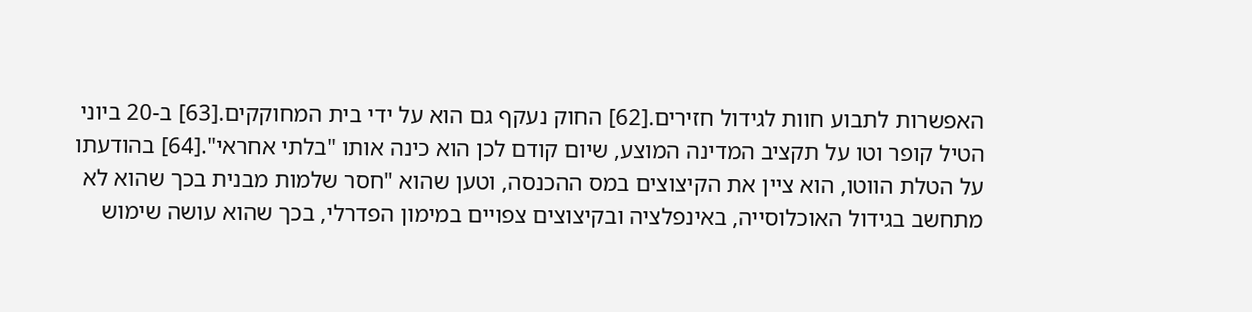האפשרות לתבוע חוות לגידול חזירים.[62] החוק נעקף גם הוא על ידי בית המחוקקים.[63] ב-20 ביוני הטיל קופר וטו על תקציב המדינה המוצע, שיום קודם לכן הוא כינה אותו "בלתי אחראי".[64] בהודעתו על הטלת הווטו, הוא ציין את הקיצוצים במס ההכנסה, וטען שהוא "חסר שלמות מבנית בכך שהוא לא מתחשב בגידול האוכלוסייה, באינפלציה ובקיצוצים צפויים במימון הפדרלי, בכך שהוא עושה שימוש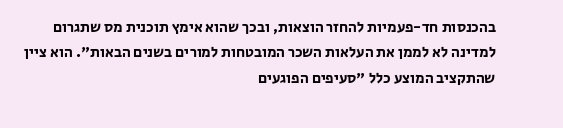בהכנסות חד-פעמיות להחזר הוצאות, ובכך שהוא אימץ תוכנית מס שתגרום למדינה לא לממן את העלאות השכר המובטחות למורים בשנים הבאות". הוא ציין שהתקציב המוצע כלל "סעיפים הפוגעים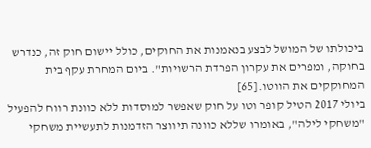ביכולתו של המושל לבצע בנאמנות את החוקים, כולל יישום חוק זה, כנדרש בחוקה, ומפרים את עקרון הפרדת הרשויות". ביום המחרת עקף בית המחוקקים את הווטו.[65]
ביולי 2017 הטיל קופר וטו על חוק שאפשר למוסדות ללא כוונת רווח להפעיל "משחקי לילה", באומרו שללא כוונה תיווצר הזדמנות לתעשיית משחקי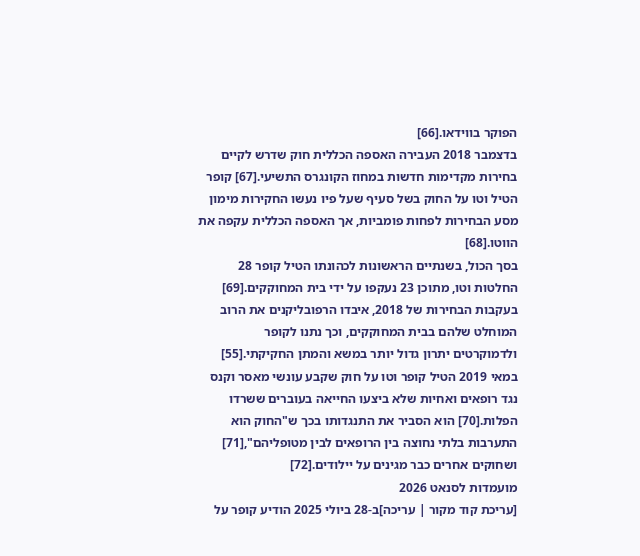הפוקר בווידאו.[66]
בדצמבר 2018 העבירה האספה הכללית חוק שדרש לקיים בחירות מקדימות חדשות במחוז הקונגרס התשיעי.[67] קופר הטיל וטו על החוק בשל סעיף שעל פיו נעשו החקירות מימון מסע הבחירות לפחות פומביות, אך האספה הכללית עקפה את הווטו.[68]
בסך הכול, בשנתיים הראשונות לכהונתו הטיל קופר 28 החלטות וטו, מתוכן 23 נעקפו על ידי בית המחוקקים.[69] בעקבות הבחירות של 2018, איבדו הרפובליקנים את הרוב המוחלט שלהם בבית המחוקקים, וכך נתנו לקופר ולדמוקרטים יתרון גדול יותר במשא והמתן החקיקתי.[55]
במאי 2019 הטיל קופר וטו על חוק שקבע עונשי מאסר וקנס נגד רופאים ואחיות שלא ביצעו החייאה בעוברים ששרדו הפלות.[70] הוא הסביר את התנגדותו בכך ש"החוק הוא התערבות בלתי נחוצה בין הרופאים לבין מטופליהם",[71] ושחוקים אחרים כבר מגינים על יילודים.[72]
מועמדות לסנאט 2026
[עריכת קוד מקור | עריכה]ב-28 ביולי 2025 הודיע קופר על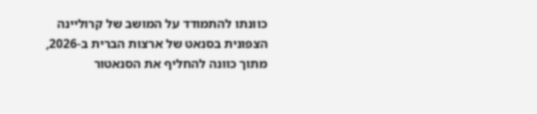כוונתו להתמודד על המושב של קרוליינה הצפונית בסנאט של ארצות הברית ב-2026, מתוך כוונה להחליף את הסנאטור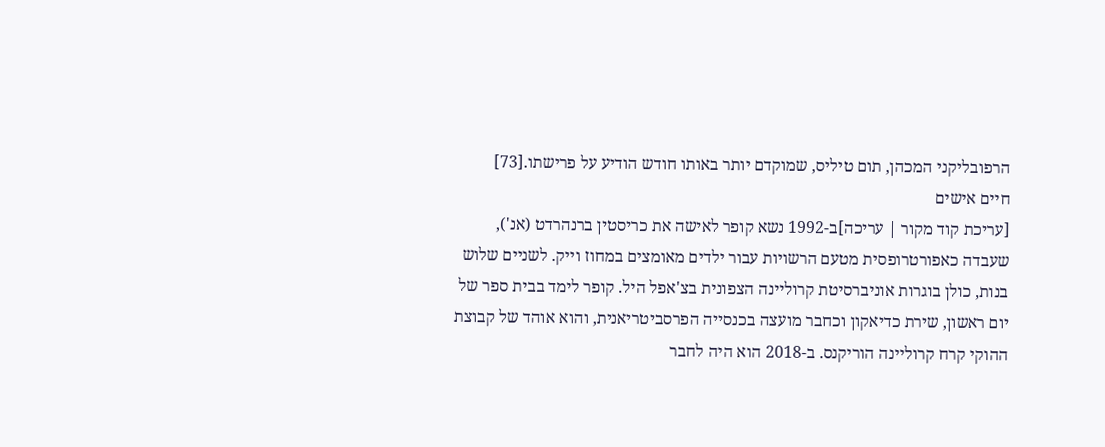הרפובליקני המכהן, תום טיליס, שמוקדם יותר באותו חודש הודיע על פרישתו.[73]
חיים אישים
[עריכת קוד מקור | עריכה]ב-1992 נשא קופר לאישה את כריסטין ברנהרדט (אנ'), שעבדה כאפורטרופסית מטעם הרשויות עבור ילדים מאומצים במחוז וייק. לשניים שלוש בנות, כולן בוגרות אוניברסיטת קרוליינה הצפונית בצ'אפל היל. קופר לימד בבית ספר של יום ראשון, שירת כדיאקון וכחבר מועצה בכנסייה הפרסביטריאנית, והוא אוהד של קבוצת ההוקי קרח קרוליינה הוריקנס. ב-2018 הוא היה לחבר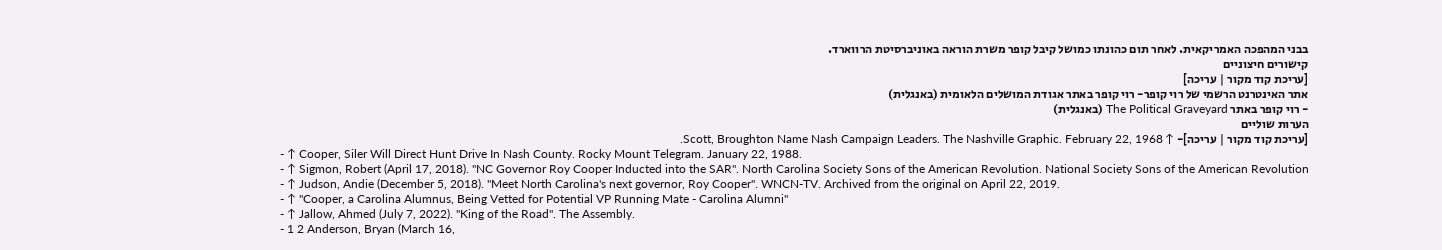בבני המהפכה האמריקאית. לאחר תום כהונתו כמושל קיבל קופר משרת הוראה באוניברסיטת הרווארד.
קישורים חיצוניים
[עריכת קוד מקור | עריכה]
אתר האינטרנט הרשמי של רוי קופר- רוי קופר באתר אגודת המושלים הלאומית (באנגלית)
- רוי קופר באתר The Political Graveyard (באנגלית)
הערות שוליים
[עריכת קוד מקור | עריכה]- ↑ Scott, Broughton Name Nash Campaign Leaders. The Nashville Graphic. February 22, 1968.
- ↑ Cooper, Siler Will Direct Hunt Drive In Nash County. Rocky Mount Telegram. January 22, 1988.
- ↑ Sigmon, Robert (April 17, 2018). "NC Governor Roy Cooper Inducted into the SAR". North Carolina Society Sons of the American Revolution. National Society Sons of the American Revolution
- ↑ Judson, Andie (December 5, 2018). "Meet North Carolina's next governor, Roy Cooper". WNCN-TV. Archived from the original on April 22, 2019.
- ↑ "Cooper, a Carolina Alumnus, Being Vetted for Potential VP Running Mate - Carolina Alumni"
- ↑ Jallow, Ahmed (July 7, 2022). "King of the Road". The Assembly.
- 1 2 Anderson, Bryan (March 16,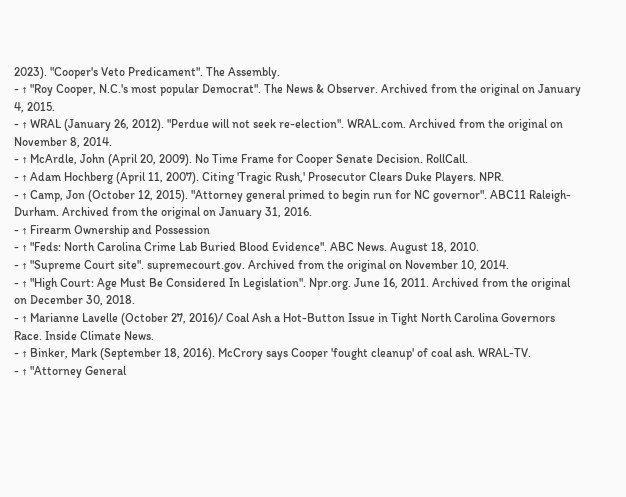2023). "Cooper's Veto Predicament". The Assembly.
- ↑ "Roy Cooper, N.C.'s most popular Democrat". The News & Observer. Archived from the original on January 4, 2015.
- ↑ WRAL (January 26, 2012). "Perdue will not seek re-election". WRAL.com. Archived from the original on November 8, 2014.
- ↑ McArdle, John (April 20, 2009). No Time Frame for Cooper Senate Decision. RollCall.
- ↑ Adam Hochberg (April 11, 2007). Citing 'Tragic Rush,' Prosecutor Clears Duke Players. NPR.
- ↑ Camp, Jon (October 12, 2015). "Attorney general primed to begin run for NC governor". ABC11 Raleigh-Durham. Archived from the original on January 31, 2016.
- ↑ Firearm Ownership and Possession
- ↑ "Feds: North Carolina Crime Lab Buried Blood Evidence". ABC News. August 18, 2010.
- ↑ "Supreme Court site". supremecourt.gov. Archived from the original on November 10, 2014.
- ↑ "High Court: Age Must Be Considered In Legislation". Npr.org. June 16, 2011. Archived from the original on December 30, 2018.
- ↑ Marianne Lavelle (October 27, 2016)/ Coal Ash a Hot-Button Issue in Tight North Carolina Governors Race. Inside Climate News.
- ↑ Binker, Mark (September 18, 2016). McCrory says Cooper 'fought cleanup' of coal ash. WRAL-TV.
- ↑ "Attorney General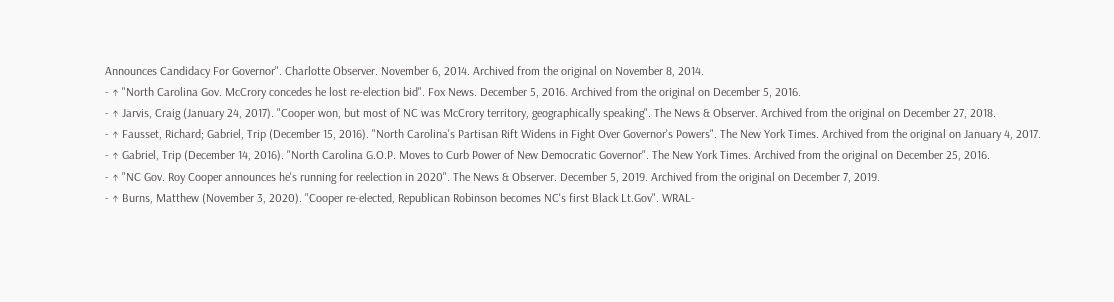Announces Candidacy For Governor". Charlotte Observer. November 6, 2014. Archived from the original on November 8, 2014.
- ↑ "North Carolina Gov. McCrory concedes he lost re-election bid". Fox News. December 5, 2016. Archived from the original on December 5, 2016.
- ↑ Jarvis, Craig (January 24, 2017). "Cooper won, but most of NC was McCrory territory, geographically speaking". The News & Observer. Archived from the original on December 27, 2018.
- ↑ Fausset, Richard; Gabriel, Trip (December 15, 2016). "North Carolina's Partisan Rift Widens in Fight Over Governor's Powers". The New York Times. Archived from the original on January 4, 2017.
- ↑ Gabriel, Trip (December 14, 2016). "North Carolina G.O.P. Moves to Curb Power of New Democratic Governor". The New York Times. Archived from the original on December 25, 2016.
- ↑ "NC Gov. Roy Cooper announces he's running for reelection in 2020". The News & Observer. December 5, 2019. Archived from the original on December 7, 2019.
- ↑ Burns, Matthew (November 3, 2020). "Cooper re-elected, Republican Robinson becomes NC's first Black Lt.Gov". WRAL-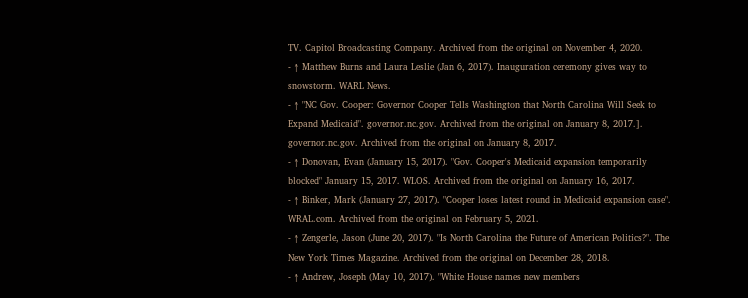TV. Capitol Broadcasting Company. Archived from the original on November 4, 2020.
- ↑ Matthew Burns and Laura Leslie (Jan 6, 2017). Inauguration ceremony gives way to snowstorm. WARL News.
- ↑ "NC Gov. Cooper: Governor Cooper Tells Washington that North Carolina Will Seek to Expand Medicaid". governor.nc.gov. Archived from the original on January 8, 2017.]. governor.nc.gov. Archived from the original on January 8, 2017.
- ↑ Donovan, Evan (January 15, 2017). "Gov. Cooper's Medicaid expansion temporarily blocked" January 15, 2017. WLOS. Archived from the original on January 16, 2017.
- ↑ Binker, Mark (January 27, 2017). "Cooper loses latest round in Medicaid expansion case". WRAL.com. Archived from the original on February 5, 2021.
- ↑ Zengerle, Jason (June 20, 2017). "Is North Carolina the Future of American Politics?". The New York Times Magazine. Archived from the original on December 28, 2018.
- ↑ Andrew, Joseph (May 10, 2017). "White House names new members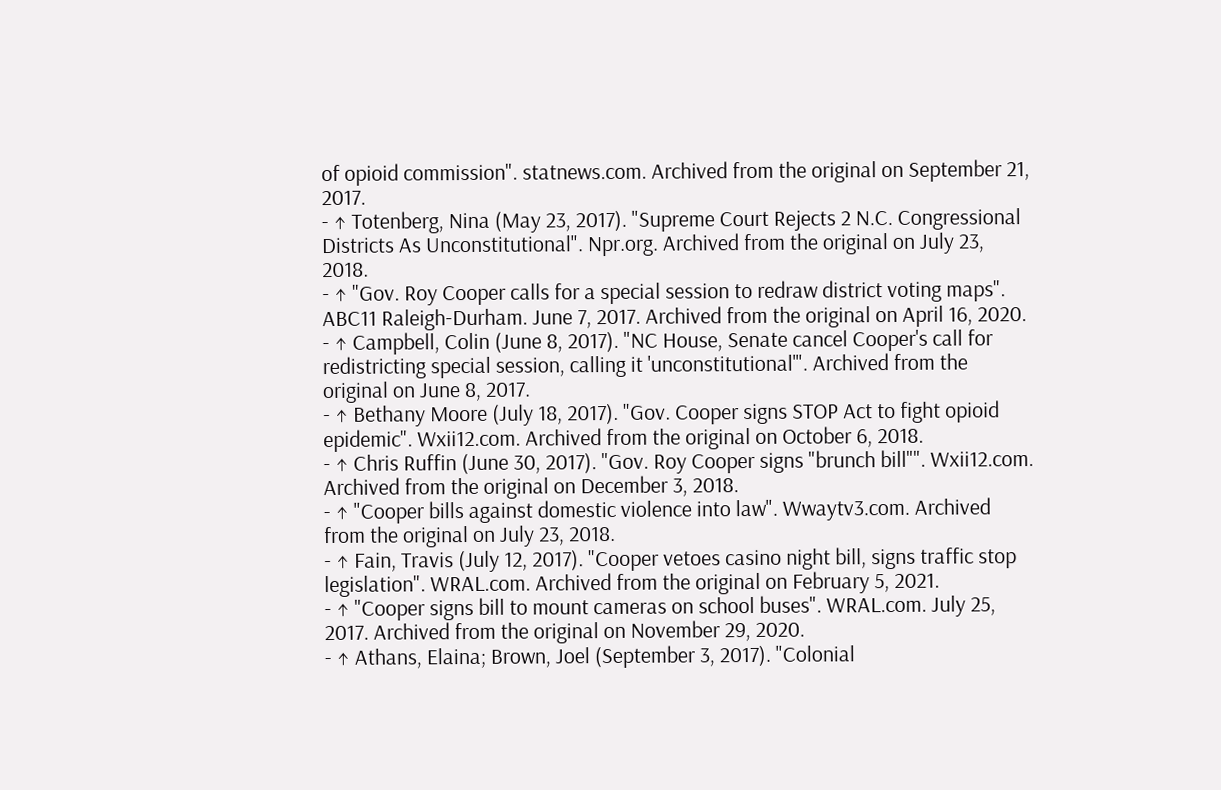of opioid commission". statnews.com. Archived from the original on September 21, 2017.
- ↑ Totenberg, Nina (May 23, 2017). "Supreme Court Rejects 2 N.C. Congressional Districts As Unconstitutional". Npr.org. Archived from the original on July 23, 2018.
- ↑ "Gov. Roy Cooper calls for a special session to redraw district voting maps". ABC11 Raleigh-Durham. June 7, 2017. Archived from the original on April 16, 2020.
- ↑ Campbell, Colin (June 8, 2017). "NC House, Senate cancel Cooper's call for redistricting special session, calling it 'unconstitutional'". Archived from the original on June 8, 2017.
- ↑ Bethany Moore (July 18, 2017). "Gov. Cooper signs STOP Act to fight opioid epidemic". Wxii12.com. Archived from the original on October 6, 2018.
- ↑ Chris Ruffin (June 30, 2017). "Gov. Roy Cooper signs "brunch bill"". Wxii12.com. Archived from the original on December 3, 2018.
- ↑ "Cooper bills against domestic violence into law". Wwaytv3.com. Archived from the original on July 23, 2018.
- ↑ Fain, Travis (July 12, 2017). "Cooper vetoes casino night bill, signs traffic stop legislation". WRAL.com. Archived from the original on February 5, 2021.
- ↑ "Cooper signs bill to mount cameras on school buses". WRAL.com. July 25, 2017. Archived from the original on November 29, 2020.
- ↑ Athans, Elaina; Brown, Joel (September 3, 2017). "Colonial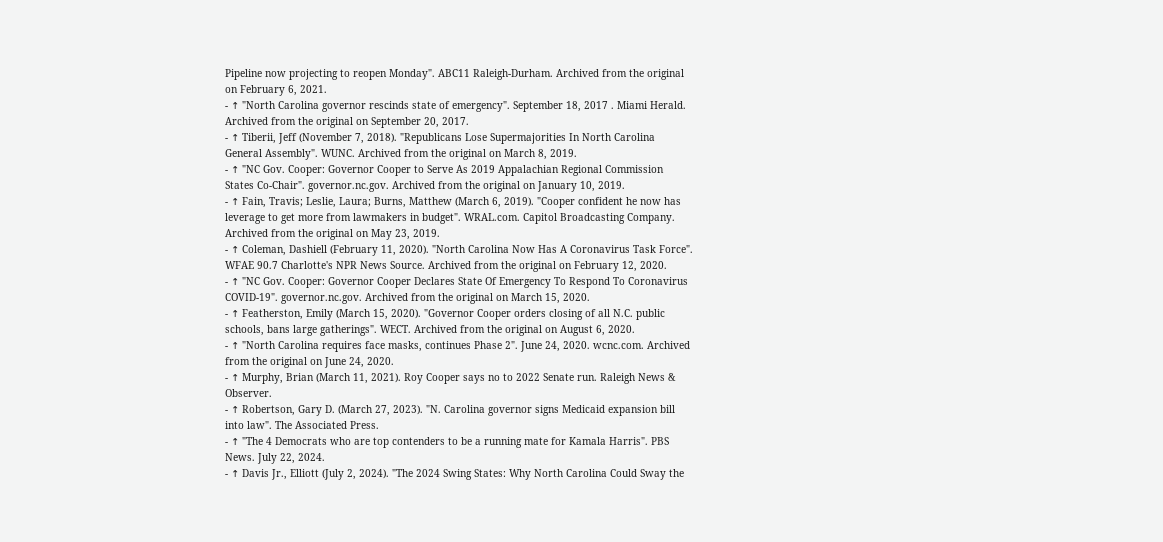Pipeline now projecting to reopen Monday". ABC11 Raleigh-Durham. Archived from the original on February 6, 2021.
- ↑ "North Carolina governor rescinds state of emergency". September 18, 2017 . Miami Herald. Archived from the original on September 20, 2017.
- ↑ Tiberii, Jeff (November 7, 2018). "Republicans Lose Supermajorities In North Carolina General Assembly". WUNC. Archived from the original on March 8, 2019.
- ↑ "NC Gov. Cooper: Governor Cooper to Serve As 2019 Appalachian Regional Commission States Co-Chair". governor.nc.gov. Archived from the original on January 10, 2019.
- ↑ Fain, Travis; Leslie, Laura; Burns, Matthew (March 6, 2019). "Cooper confident he now has leverage to get more from lawmakers in budget". WRAL.com. Capitol Broadcasting Company. Archived from the original on May 23, 2019.
- ↑ Coleman, Dashiell (February 11, 2020). "North Carolina Now Has A Coronavirus Task Force". WFAE 90.7 Charlotte's NPR News Source. Archived from the original on February 12, 2020.
- ↑ "NC Gov. Cooper: Governor Cooper Declares State Of Emergency To Respond To Coronavirus COVID-19". governor.nc.gov. Archived from the original on March 15, 2020.
- ↑ Featherston, Emily (March 15, 2020). "Governor Cooper orders closing of all N.C. public schools, bans large gatherings". WECT. Archived from the original on August 6, 2020.
- ↑ "North Carolina requires face masks, continues Phase 2". June 24, 2020. wcnc.com. Archived from the original on June 24, 2020.
- ↑ Murphy, Brian (March 11, 2021). Roy Cooper says no to 2022 Senate run. Raleigh News & Observer.
- ↑ Robertson, Gary D. (March 27, 2023). "N. Carolina governor signs Medicaid expansion bill into law". The Associated Press.
- ↑ "The 4 Democrats who are top contenders to be a running mate for Kamala Harris". PBS News. July 22, 2024.
- ↑ Davis Jr., Elliott (July 2, 2024). "The 2024 Swing States: Why North Carolina Could Sway the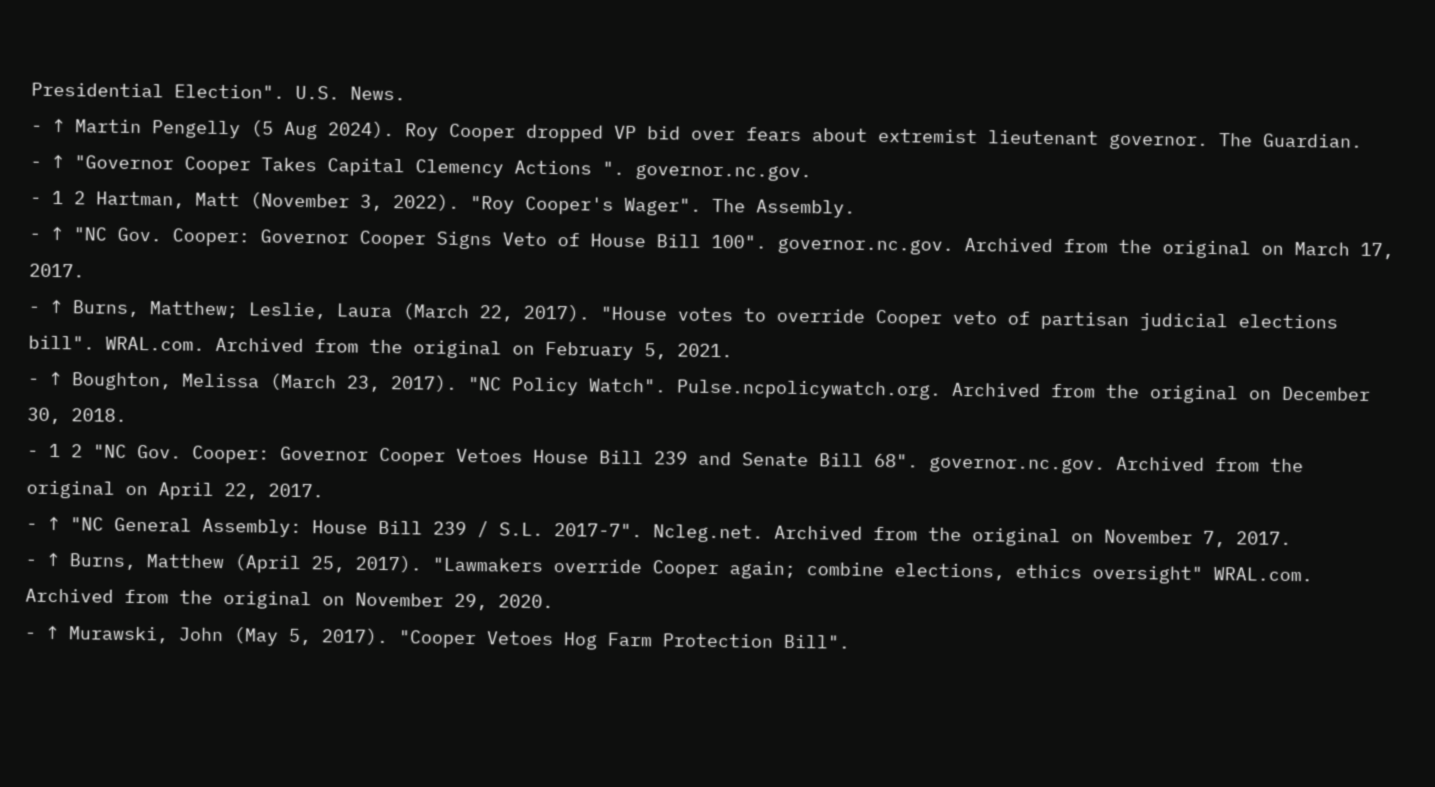Presidential Election". U.S. News.
- ↑ Martin Pengelly (5 Aug 2024). Roy Cooper dropped VP bid over fears about extremist lieutenant governor. The Guardian.
- ↑ "Governor Cooper Takes Capital Clemency Actions ". governor.nc.gov.
- 1 2 Hartman, Matt (November 3, 2022). "Roy Cooper's Wager". The Assembly.
- ↑ "NC Gov. Cooper: Governor Cooper Signs Veto of House Bill 100". governor.nc.gov. Archived from the original on March 17, 2017.
- ↑ Burns, Matthew; Leslie, Laura (March 22, 2017). "House votes to override Cooper veto of partisan judicial elections bill". WRAL.com. Archived from the original on February 5, 2021.
- ↑ Boughton, Melissa (March 23, 2017). "NC Policy Watch". Pulse.ncpolicywatch.org. Archived from the original on December 30, 2018.
- 1 2 "NC Gov. Cooper: Governor Cooper Vetoes House Bill 239 and Senate Bill 68". governor.nc.gov. Archived from the original on April 22, 2017.
- ↑ "NC General Assembly: House Bill 239 / S.L. 2017-7". Ncleg.net. Archived from the original on November 7, 2017.
- ↑ Burns, Matthew (April 25, 2017). "Lawmakers override Cooper again; combine elections, ethics oversight" WRAL.com. Archived from the original on November 29, 2020.
- ↑ Murawski, John (May 5, 2017). "Cooper Vetoes Hog Farm Protection Bill".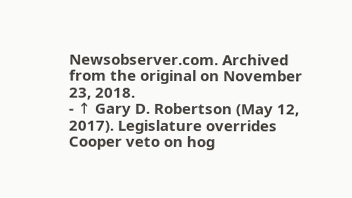Newsobserver.com. Archived from the original on November 23, 2018.
- ↑ Gary D. Robertson (May 12, 2017). Legislature overrides Cooper veto on hog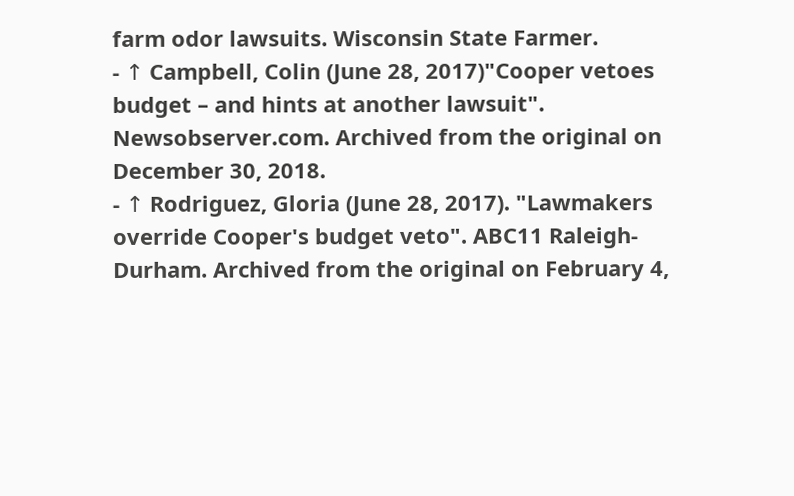farm odor lawsuits. Wisconsin State Farmer.
- ↑ Campbell, Colin (June 28, 2017)"Cooper vetoes budget – and hints at another lawsuit". Newsobserver.com. Archived from the original on December 30, 2018.
- ↑ Rodriguez, Gloria (June 28, 2017). "Lawmakers override Cooper's budget veto". ABC11 Raleigh-Durham. Archived from the original on February 4,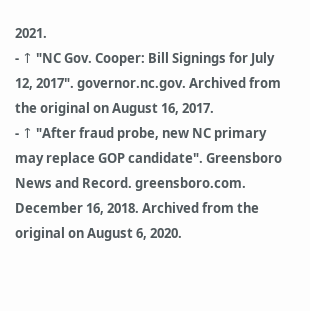2021.
- ↑ "NC Gov. Cooper: Bill Signings for July 12, 2017". governor.nc.gov. Archived from the original on August 16, 2017.
- ↑ "After fraud probe, new NC primary may replace GOP candidate". Greensboro News and Record. greensboro.com. December 16, 2018. Archived from the original on August 6, 2020.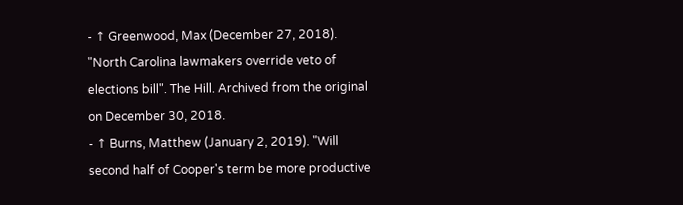- ↑ Greenwood, Max (December 27, 2018). "North Carolina lawmakers override veto of elections bill". The Hill. Archived from the original on December 30, 2018.
- ↑ Burns, Matthew (January 2, 2019). "Will second half of Cooper's term be more productive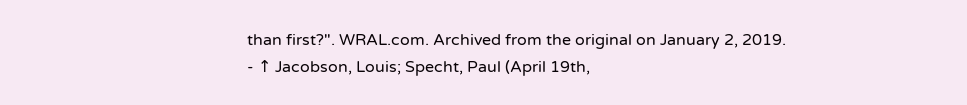than first?". WRAL.com. Archived from the original on January 2, 2019.
- ↑ Jacobson, Louis; Specht, Paul (April 19th,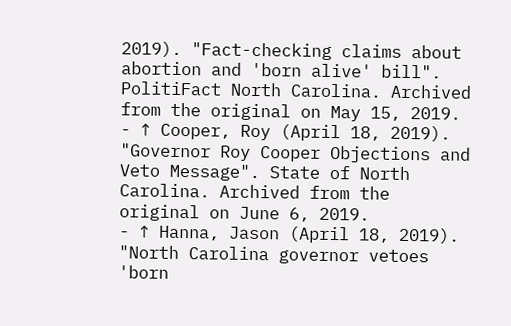2019). "Fact-checking claims about abortion and 'born alive' bill". PolitiFact North Carolina. Archived from the original on May 15, 2019.
- ↑ Cooper, Roy (April 18, 2019). "Governor Roy Cooper Objections and Veto Message". State of North Carolina. Archived from the original on June 6, 2019.
- ↑ Hanna, Jason (April 18, 2019). "North Carolina governor vetoes 'born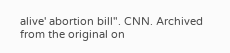alive' abortion bill". CNN. Archived from the original on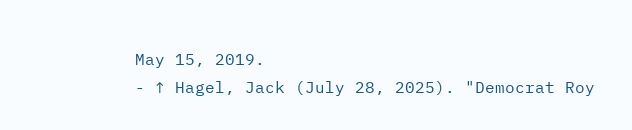May 15, 2019.
- ↑ Hagel, Jack (July 28, 2025). "Democrat Roy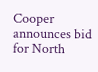Cooper announces bid for North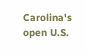Carolina's open U.S.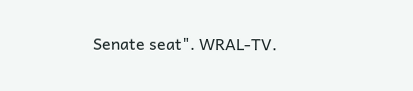Senate seat". WRAL-TV.